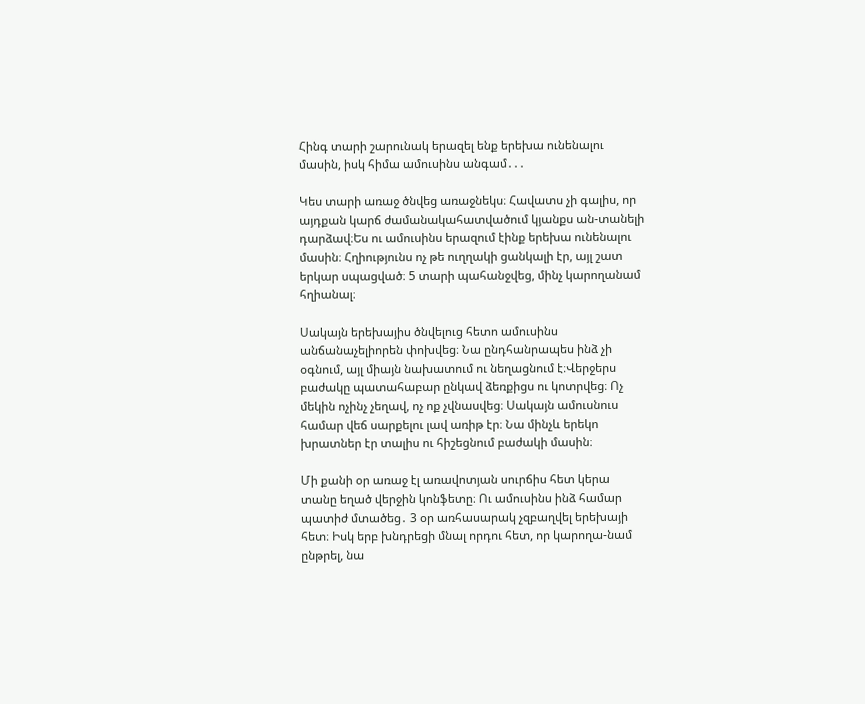Հինգ տարի շարունակ երազել ենք երեխա ունենալու մասին, իսկ հիմա ամուսինս անգամ․․․

Կես տարի առաջ ծնվեց առաջնեկս։ Հավատս չի գալիս, որ այդքան կարճ ժամանակահատվածում կյանքս ան-տանելի դարձավ։Ես ու ամուսինս երազում էինք երեխա ունենալու մասին։ Հղիությունս ոչ թե ուղղակի ցանկալի էր, այլ շատ երկար սպացված։ 5 տարի պահանջվեց, մինչ կարողանամ հղիանալ։

Սակայն երեխայիս ծնվելուց հետո ամուսինս անճանաչելիորեն փոխվեց։ Նա ընդհանրապես ինձ չի օգնում, այլ միայն նախատում ու նեղացնում է։Վերջերս բաժակը պատահաբար ընկավ ձեռքիցս ու կոտրվեց։ Ոչ մեկին ոչինչ չեղավ, ոչ ոք չվնասվեց։ Սակայն ամուսնուս համար վեճ սարքելու լավ առիթ էր։ Նա մինչև երեկո խրատներ էր տալիս ու հիշեցնում բաժակի մասին։

Մի քանի օր առաջ էլ առավոտյան սուրճիս հետ կերա տանը եղած վերջին կոնֆետը։ Ու ամուսինս ինձ համար պատիժ մտածեց․ 3 օր առհասարակ չզբաղվել երեխայի հետ։ Իսկ երբ խնդրեցի մնալ որդու հետ, որ կարողա-նամ ընթրել, նա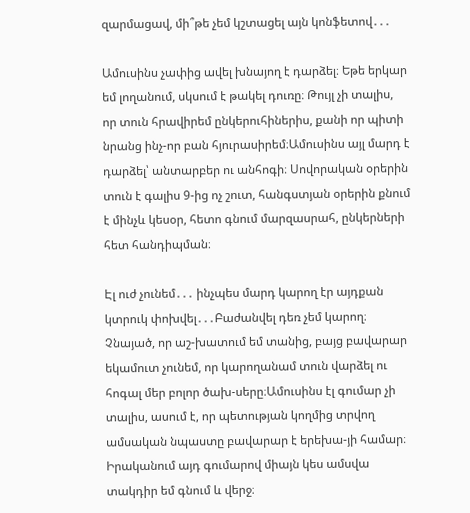զարմացավ, մի՞թե չեմ կշտացել այն կոնֆետով․․․

Ամուսինս չափից ավել խնայող է դարձել։ Եթե երկար եմ լողանում, սկսում է թակել դուռը։ Թույլ չի տալիս, որ տուն հրավիրեմ ընկերուհիներիս, քանի որ պիտի նրանց ինչ-որ բան հյուրասիրեմ։Ամուսինս այլ մարդ է դարձել՝ անտարբեր ու անհոգի։ Սովորական օրերին տուն է գալիս 9-ից ոչ շուտ, հանգստյան օրերին քնում է մինչև կեսօր, հետո գնում մարզասրահ, ընկերների հետ հանդիպման։

Էլ ուժ չունեմ․․․ ինչպես մարդ կարող էր այդքան կտրուկ փոխվել․․․Բաժանվել դեռ չեմ կարող։ Չնայած, որ աշ-խատում եմ տանից, բայց բավարար եկամուտ չունեմ, որ կարողանամ տուն վարձել ու հոգալ մեր բոլոր ծախ-սերը։Ամուսինս էլ գումար չի տալիս, ասում է, որ պետության կողմից տրվող ամսական նպաստը բավարար է երեխա-յի համար։ Իրականում այդ գումարով միայն կես ամսվա տակդիր եմ գնում և վերջ։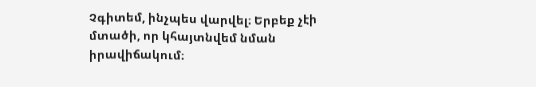Չգիտեմ, ինչպես վարվել։ Երբեք չէի մտածի, որ կհայտնվեմ նման իրավիճակում։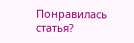Понравилась статья?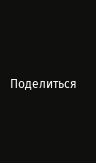Поделиться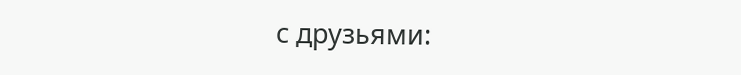с друзьями: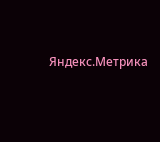Яндекс.Метрика